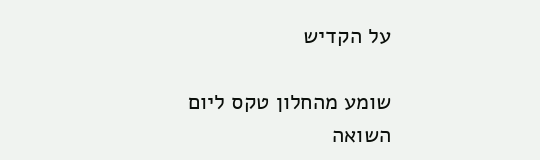על הקדיש

שומע מהחלון טקס ליום השואה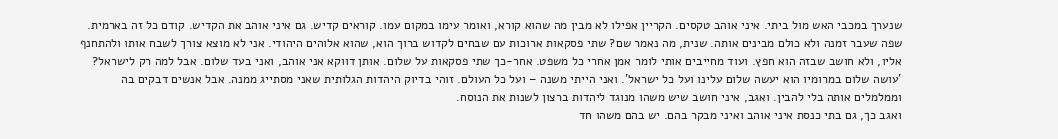שנערך במכבי האש מול ביתי. איני אוהב טקסים. הקריין אפילו לא מבין מה שהוא קורא, ואומר עימו במקום עמו. קוראים קדיש. גם איני אוהב את הקדיש. קודם כל זה בארמית. שפה שעבר זמנה ולא כולם מבינים אותה. שנית, מה נאמר שם? שתי פסקאות ארוכות עם שבחים לקדוש ברוך הוא, שהוא אלוהים היהודי. אני לא מוצא צורך לשבח אותו ולהתחנף אליו, ולא חושב שבזה הוא חפץ. ועוד מחייבים אותי לומר אמן אחרי כל משפט. אחר-כך שתי פסקאות על שלום. אותן דווקא אני אוהב, ואני בעד שלום. אבל למה רק לישראל? 'עושה שלום במרומיו הוא יעשה שלום עלינו ועל כל ישראל'. ואני הייתי משנה – ועל כל העולם. זוהי בדיוק היהדות הגלותית שאני מסתייג ממנה. אבל אנשים דבקים בה וממלמלים אותה בלי להבין. ואגב, איני חושב שיש משהו מנוגד ליהדות ברצון לשנות את הנוסח.
ואגב כך, גם בתי כנסת איני אוהב ואיני מבקר בהם. יש בהם משהו חד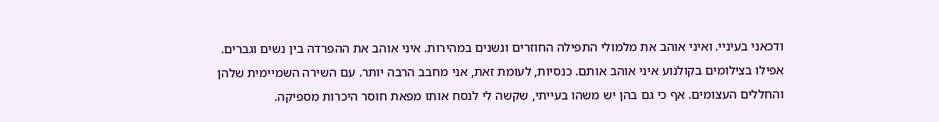ודכאני בעיניי. ואיני אוהב את מלמולי התפילה החוזרים ונשנים במהירות. איני אוהב את ההפרדה בין נשים וגברים. אפילו בצילומים בקולנוע איני אוהב אותם. כנסיות, לעומת זאת, אני מחבב הרבה יותר. עם השירה השמיימית שלהן והחללים העצומים. אף כי גם בהן יש משהו בעייתי, שקשה לי לנסח אותו מפאת חוסר היכרות מספיקה.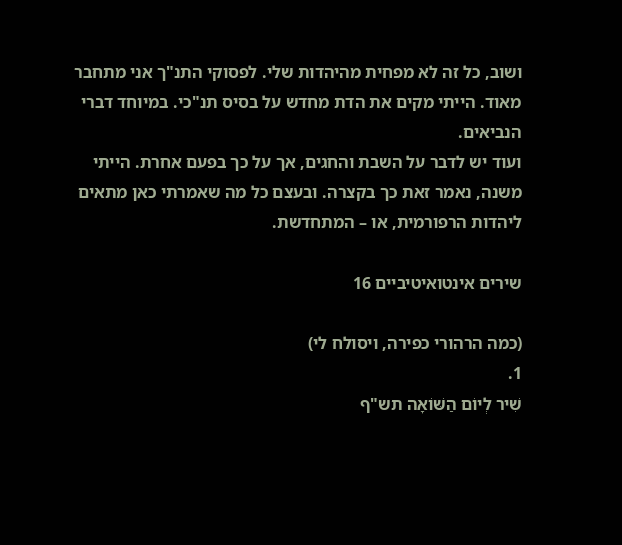ושוב, כל זה לא מפחית מהיהדות שלי. לפסוקי התנ"ך אני מתחבר מאוד. הייתי מקים את הדת מחדש על בסיס תנ"כי. במיוחד דברי הנביאים.
ועוד יש לדבר על השבת והחגים, אך על כך בפעם אחרת. הייתי משנה, נאמר זאת כך בקצרה. ובעצם כל מה שאמרתי כאן מתאים ליהדות הרפורמית, או – המתחדשת.

שירים אינטואיטיביים 16

(כמה הרהורי כפירה, ויסולח לי)
1.
שִׁיר לְיוֹם הַשּׁוֹאָה תש"ף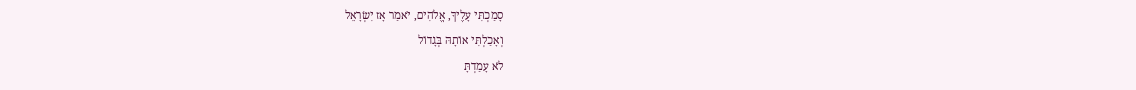סָמַכְתִּי עָלֶיךָ, אֱלֹהִים, יֹאמַר אָז יִשְׂרָאֵל
וְאָכַלְתִּי אוֹתָהּ בְּגָדוֹל
לֹא עָמַדְתָּ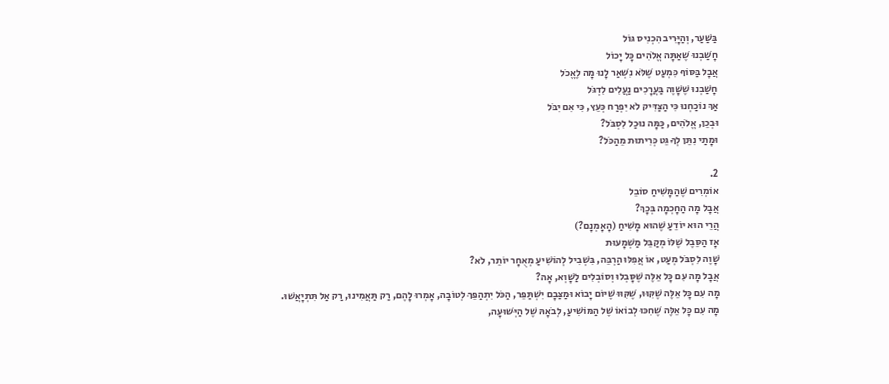בַּשַּׁעַר, וְהַיָּרִיב הִכְנִיס גּוֹל
חָשַׁבְנוּ שֶׁאַתָּה אֱלֹהִים כָּל יָכוֹל
אֲבָל בַּסּוֹף כִּמְעַט שֶׁלֹּא נִשְׁאַר לָנוּ מָה לֶאֱכֹל
חָשַׁבְנוּ שֶׁשָּׁוֶה בַּעֲרָכִים נַעֲלִים לִדְגֹּל
אַךְ נוֹכַחְנוּ כִּי הַצַּדִּיק לֹא יִפְרַח כְּעֵץ, כִּי אִם יִבֹּל
וּבְכֵן, אֱלֹהִים, כַּמָּה נוּכַל לִסְבֹּל?
וּמָתַי נִתֵּן לְךָ גֵּט כְּרִיתוּת מֵהַכֹּל?

2.
אוֹמְרִים שֶׁהַמָּשִׁיחַ סוֹבֵל
אֲבָל מָה הַחָכְמָה בְּכָךְ?
הֲרֵי הוּא יוֹדֵעַ שֶׁהוּא מָשִׁיחַ (הָאָמְנָם?)
אָז הַסֵּבֶל שֶׁלּוֹ מְקַבֵּל מַשְׁמָעוּת
שָׁוֶה לִסְבֹּל מְעַט, אוֹ אֲפִלּוּ הַרְבֵּה, בִּשְׁבִיל לְהוֹשִׁיעַ מְאֻחָר יוֹתֵר, לֹא?
אֲבָל מָה עִם כָּל אֵלֶּה שֶׁסָּבְלוּ וְסוֹבְלִים לַשָּׁוְא, אָה?
מָה עִם כָּל אֵלֶּה שֶׁקִּוּוּ, שֶׁקִּוּוּ שֶׁיּוֹם יָבוֹא וּמַצַּבָם יִשְׁתַּפֵּר, הַכֹּל יִתְהַפֵּךְ לְטוֹבָה, אָמְרוּ לָהֶם, רַק תַּאֲמִינוּ, רַק אַל תִּתְיָאֲשׁוּ.
מָה עִם כָּל אֵלֶּה שֶׁחִכּוּ לְבוֹאוֹ שֶׁל הַמּוֹשִׁיעַ, לְבֹאָהּ שֶׁל הַיְּשׁוּעָה,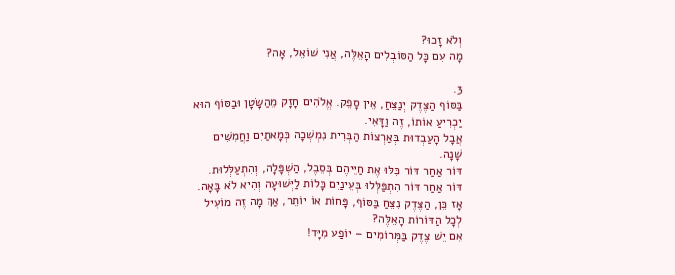וְלֹא זָכוּ?
מָה עִם כָּל הַסּוֹבְלִים הָאֵלֶּה, אֲנִי שׁוֹאֵל, אָה?

3.
בַּסּוֹף הַצֶּדֶק יְנַצֵּחַ, אֵין סָפֵק. אֱלֹהִים חָזָק מֵהַשָּׂטָן וּבַסּוֹף הוּא יַכְרִיעַ אוֹתוֹ, זֶה וַדָּאִי.
אֲבָל הָעַבְדוּת בְּאַרְצוֹת הַבְּרִית נִמְשְׁכָה כְּמָאתַיִם וַחֲמִשִּׁים שָׁנָה.
דּוֹר אַחַר דּוֹר כִּלּוּ אֶת חַיֵּיהֶם בְּסֵבֶל, הַשְׁפָּלָה, וְהִתְעַלְּלוּת.
דּוֹר אַחַר דּוֹר הִתְפַּלְּלוּ בְּעֵינַיִם כָּלוֹת לַיְּשׁוּעָה וְהִיא לֹא בָּאָה.
אָז כֵּן, הַצֶּדֶק נִצֵּחַ בַּסּוֹף, פָּחוֹת אוֹ יוֹתֵר, אַךְ מָה זֶה מוֹעִיל לְכָל הַדּוֹרוֹת הָאֵלֶּה?
אִם יֵשׁ צֶדֶק בַּמְּרוֹמִים – יוֹפַע מִיָּד!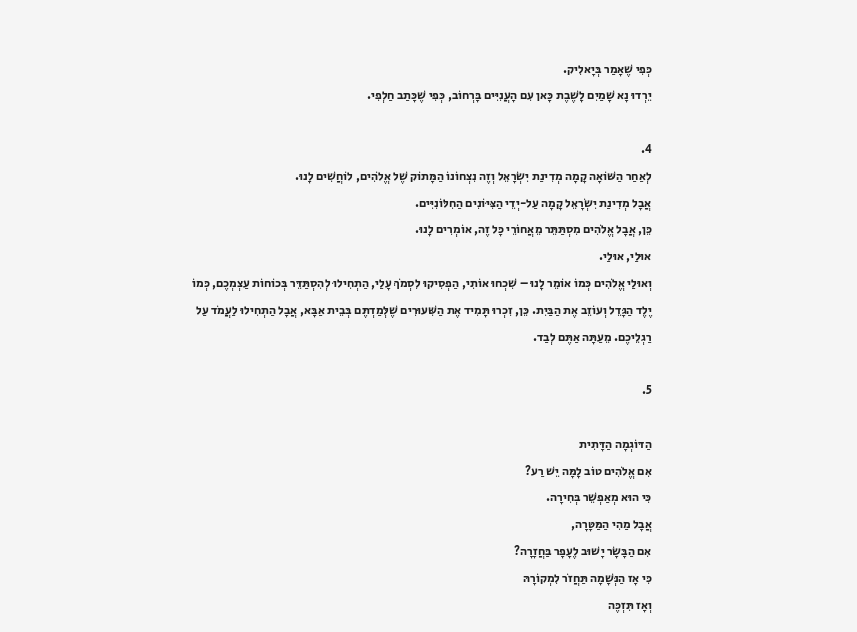כְּפִי שֶׁאָמַר בְּיָאלִיק.
יֵרְדוּ נָא שָׁמַיִם לָשֶׁבֶת כָּאן עִם הָעֲנִיִּים בָּרְחוֹב, כְּפִי שֶׁכָּתַב חַלְפִי.

4.
לְאַחַר הַשּׁוֹאָה קָמָה מְדִינַת יִשְׂרָאֵל וְזֶה נִצְחוֹנוֹ הַמָּתוֹק שֶׁל אֱלֹהִים, לוֹחֲשִׁים לָנוּ.
אֲבָל מְדִינַת יִשְׂרָאֵל קָמָה עַל-יְדֵי הַצִּיּוֹנִים הַחִלּוֹנִיִּים.
כֵּן, אֲבָל אֱלֹהִים מִסְתַּתֵּר מֵאֲחוֹרֵי כָּל זֶה, אוֹמְרִים לָנוּ.
אוּלַי, אוּלַי.
וְאוּלַי אֱלֹהִים כְּמוֹ אוֹמֵר לָנוּ – שִׁכְחוּ אוֹתִי, הַפְסִיקוּ לִסְמֹךְ עָלַי, הַתְחִילוּ לְהִסְתַּדֵּר בְּכוֹחוֹת עַצְמְכֶם, כְּמוֹ יֶלֶד הַגָּדֵל וְעוֹזֵב אֶת הַבַּיִת. כֵּן, זִכְרוּ תָּמִיד אֶת הַשִּׁעוּרִים שֶׁלְּמַדְתֶּם בְּבֵית אַבָּא, אֲבָל הַתְחִילוּ לַעֲמֹד עַל רַגְלֵיכֶם. מֵעַתָּה אַתֶּם לְבַד.

5.

הַדּוֹגְמָה הַדָּתִית
אִם אֱלֹהִים טוֹב לָמָּה יֵשׁ רַע?
כִּי הוּא מְאַפְשֵׁר בְּחִירָה.
אֲבָל מַהִי הַמַּטָּרָה,
אִם הַבָּשָׂר יָשׁוּב לֶעָפָר בַּחֲזָרָה?
כִּי אָז הַנְּשָׁמָה תַּחֲזֹר לִמְקוֹרָהּ
וְאָז תִּזְכֶּה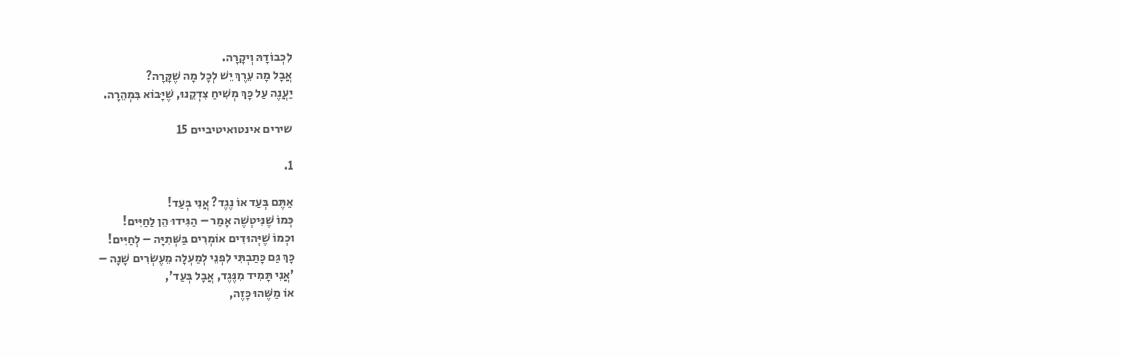לִכְבוֹדָהּ וְיקָרָה.
אֲבָל מָה עֵרֶךְ יֵשׁ לְכָל מָה שֶׁקָּרָה?
יַעֲנֶה עַל כָּךְ מְשִׁיחַ צִדְקֵנוּ, שֶׁיָּבוֹא בִּמְהֵרָה.

שירים אינטואיטיביים 15

1.

אַתֶּם בְּעַד אוֹ נֶגֶד? אֲנִי בְּעַד!
כְּמוֹ שֶׁנִּיטְשֶׁה אָמַר – הַגִּידוּ הֵן לַחַיִּים!
וּכְמוֹ שֶׁיְּהוּדִים אוֹמְרִים בַּשְּׁתִיָּה – לְחַיִּים!
כָּךְ גַּם כָּתַבְתִּי לִפְנֵי לְמַעְלָה מֵעֶשְׂרִים שָׁנָה –
'אֲנִי תָּמִיד מִנֶּגֶד, אֲבָל בְּעַד',
אוֹ מַשֶּׁהוּ כָּזֶה,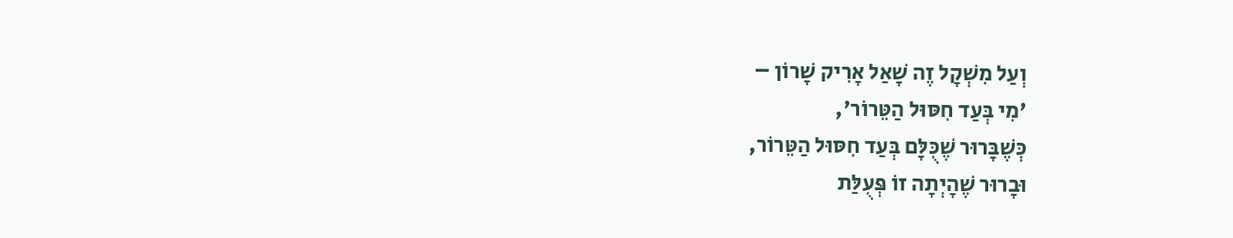וְעַל מִשְׁקָל זֶה שָׁאַל אָרִיק שָׁרוֹן –
'מִי בְּעַד חִסּוּל הַטֵּרוֹר',
כְּשֶׁבָּרוּר שֶׁכֻּלָּם בְּעַד חִסּוּל הַטֵּרוֹר,
וּבָרוּר שֶׁהָיְתָה זוֹ פְּעֻלַּת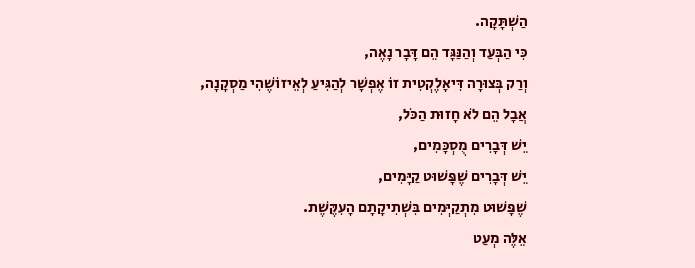הַשְׁתָּקָה.
כִּי הַבְּעַד וְהַנַּגָּד הֵם דָּבָר נָאֶה,
וְרַק בְּצוּרָה דִּיאָלֶקְטִית זוֹ אֶפְשָׁר לְהַגִּיעַ לְאֵיזוֹשֶׁהִי מַסְקָנָה,
אֲבָל הֵם לֹא חָזוּת הַכֹּל,
יֵשׁ דְּבָרִים מֻסְכָּמִים,
יֵשׁ דְּבָרִים שֶׁפָּשׁוּט קַיָּמִים,
שֶׁפָּשׁוּט מִתְקַיְּמִים בִּשְׁתִיקָתָם הָעִקֶּשֶׁת.
אֵלֶּה מְעַט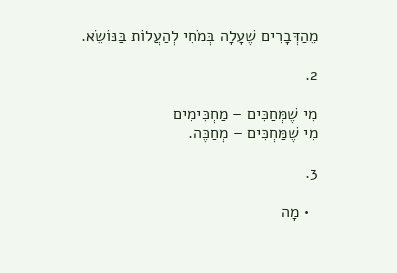מֵהַדְּבָרִים שֶׁעָלָה בְּמֹחִי לְהַעֲלוֹת בַּנּוֹשֵׂא.

2.

מִי שֶׁמְּחַכִּים – מַחְכִּימִים
מִי שֶׁמַּחְכִּים – מְחַכֶּה.

3.

  • מָה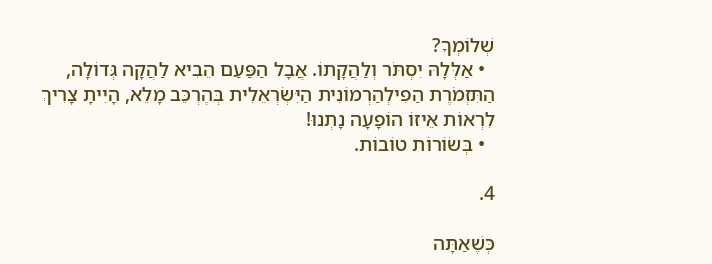שְׁלוֹמְךָ?
  • אַלְּלָהּ יִסְתֹּר וְלַהֲקָתוֹ. אֲבָל הַפַּעַם הֵבִיא לַהֲקָה גְּדוֹלָה, הַתִּזְמֹרֶת הַפִילְהַרְמוֹנִית הַיִּשְׂרְאֵלִית בְּהֶרְכֵּב מָלֵא, הָיִיתָ צָרִיךְ לִרְאוֹת אֵיזוֹ הוֹפָעָה נָתְנוּ!
  • בְּשׂוֹרוֹת טוֹבוֹת.

4.

כְּשֶׁאַתָּה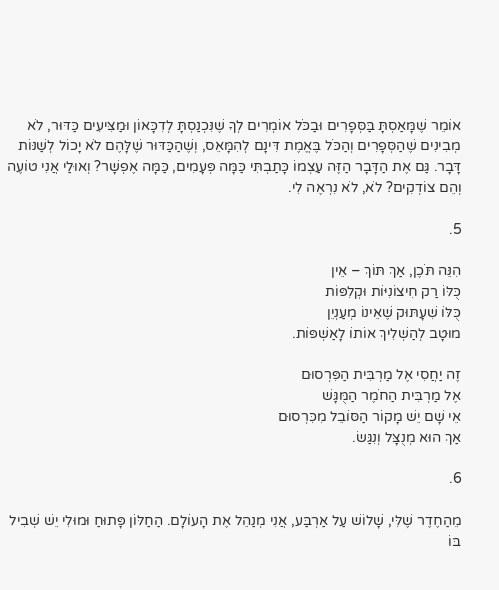אוֹמֵר שֶׁמָּאַסְתָּ בַּסְּפָרִים וּבַכֹּל אוֹמְרִים לְךָ שֶׁנִּכְנַסְתָּ לְדִכָּאוֹן וּמַצִּיעִים כַּדּוּר, לֹא מְבִינִים שֶׁהַסְּפָרִים וְהַכֹּל בֶּאֱמֶת דִּינָם לְהִמָּאֵס, וְשֶׁהַכַּדּוּר שֶׁלָּהֶם לֹא יָכוֹל לְשַׁנּוֹת דָּבָר. גַּם אֶת הַדָּבָר הַזֶּה עַצְמוֹ כָּתַבְתִּי כַּמָּה פְּעָמִים, כַּמָּה אֶפְשָׁר? וְאוּלַי אֲנִי טוֹעֶה וְהֵם צוֹדְקִים? לֹא, לֹא נִרְאֶה לִי.

5.

הִנֵּה תֹּכֶן, אַךְ תּוֹךְ – אֵין
כֻּלּוֹ רַק חִיצוֹנִיּוֹת וּקְלִפּוֹת
כֻּלּוֹ שִׁעָתּוּק שֶׁאֵינוֹ מְעַנְיֵן
מוּטָב לְהַשְׁלִיךְ אוֹתוֹ לָאַשְׁפּוֹת.

זֶה יַחֲסִי אֶל מַרְבִּית הַפִּרְסוּם
אֶל מַרְבִּית הַחֹמֶר הַמֻּגָּשׁ
אֵי שָׁם יֵשׁ מָקוֹר הַסּוֹבֵל מִכִּרְסוּם
אַךְ הוּא מְנֻצָּל וְנִגַּשׂ.

6.

מֵהַחֶדֶר שֶׁלִּי, שָׁלוֹשׁ עַל אַרְבַּע, אֲנִי מְנַהֵל אֶת הָעוֹלָם. הַחַלּוֹן פָּתוּחַ וּמוּלִי יֵשׁ שְׁבִיל בּוֹ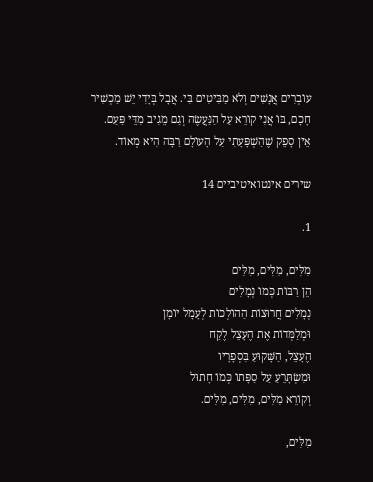עוֹבְרִים אֲנָשִׁים וְלֹא מַבִּיטִים בִּי. אֲבָל בְּיָדִי יֵשׁ מַכְשִׁיר חָכָם, בּוֹ אֲנִי קוֹרֵא עַל הַנַּעֲשֶׂה וְגַם מֵגִיב מִדֵּי פַּעַם. אֵין סָפֵק שֶׁהַשְׁפָּעָתִי עַל הָעוֹלָם רַבָּה הִיא מְאוֹד.

שירים אינטואיטיביים 14

1.

מִלִּים, מִלִּים, מִלִּים
הֵן רַבּוֹת כְּמוֹ נְמָלִים
נְמָלִים חֲרוּצוֹת הַהוֹלְכוֹת לְעָמָל יוֹמָן
וּמְלַמְּדוֹת אֶת הֶעָצֵל לֶקַח
הֶעָצֵל, הַשָּׁקוּעַ בִּסְפָרָיו
וּמִשְׂתָּרֵעַ עַל סַפָּתוֹ כְּמוֹ חָתוּל
וְקוֹרֵא מִלִּים, מִלִּים, מִלִּים.

מִלִּים,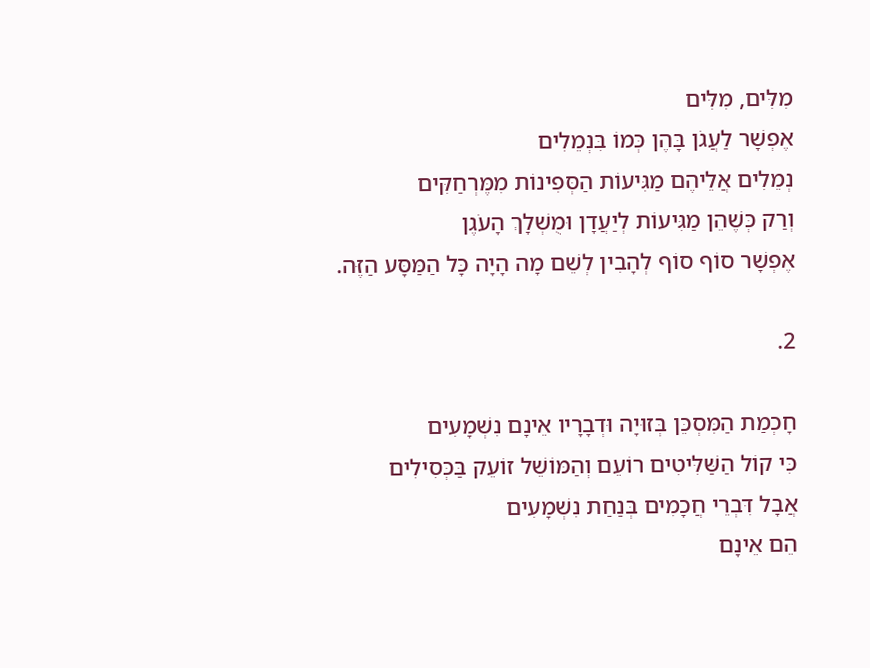מִלִּים, מִלִּים
אֶפְשָׁר לַעֲגֹן בָּהֶן כְּמוֹ בִּנְמֵלִים
נְמֵלִים אֲלֵיהֶם מַגִּיעוֹת הַסְּפִינוֹת מִמֶּרְחַקִּים
וְרַק כְּשֶׁהֵן מַגִּיעוֹת לְיַעֲדָן וּמֻשְׁלָךְ הָעֹגֶן
אֶפְשָׁר סוֹף סוֹף לְהָבִין לְשֵׁם מָה הָיָה כָּל הַמַּסָּע הַזֶּה.

2.

חָכְמַת הַמִּסְכֵּן בְּזוּיָה וּדְבָרָיו אֵינָם נִשְׁמָעִים
כִּי קוֹל הַשַּׁלִּיטִים רוֹעֵם וְהַמּוֹשֵׁל זוֹעֵק בַּכְּסִילִים
אֲבָל דִּבְרֵי חֲכָמִים בְּנַחַת נִשְׁמָעִים
הֵם אֵינָם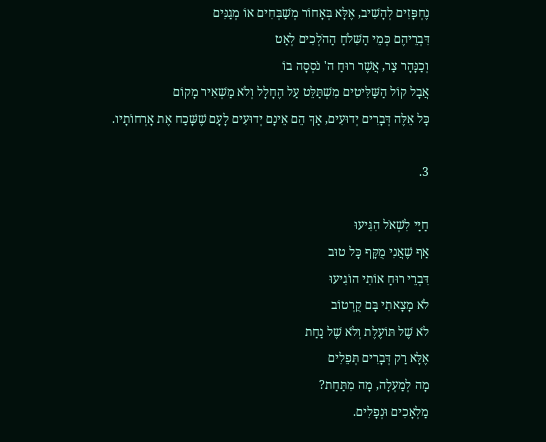נֶחְפָּזִים לְהָשִׁיב, אֶלָּא בְּאָחוֹר מְשַׁבְּחִים אוֹ מְגַנִּים
דִּבְרֵיהֶם כְּמֵי הַשִּׁלֹחַ הַהֹלְכִים לְאַט
וְכַנָּהָר צַר, אֲשֶׁר רוּחַ ה' נֹסְסָה בוֹ
אֲבָל קוֹל הַשַּׁלִּיטִים מִשְׁתַּלֵּט עַל הֶחָלָל וְלֹא מַשְׁאִיר מָקוֹם
כָּל אֵלֶּה דְּבָרִים יְדוּעִים, אַךְ הֵם אֵינָם יְדוּעִים לָעָם שֶׁשָּׁכַח אֶת אָרְחוֹתָיו.

3.

חַיַּי לִשְׁאֹל הִגִּיעוּ
אַף שֶׁאֲנִי מֻקָּף כָּל טוּב
דִּבְרֵי רוּחַ אוֹתִי הוֹגִיעוּ
לֹא מָצָאתִי בָּם קֻרְטוֹב
לֹא שֶׁל תּוֹעֶלֶת וְלֹא שֶׁל נַחַת
אֶלָּא רַק דְּבָרִים תְּפֵלִים
מָה לְמַעְלָה, מָה מִתַּחַת?
מַלְאָכִים וּנְפָלִים.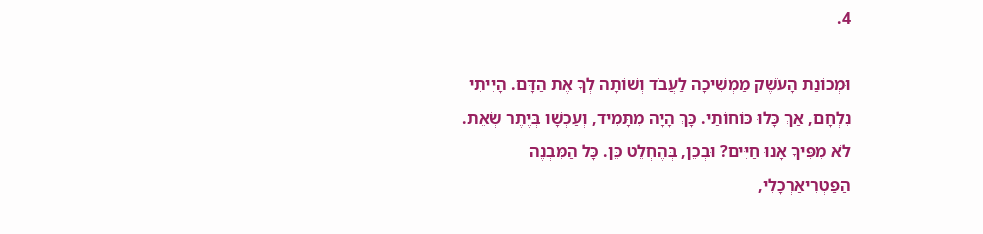4.

וּמְכוֹנַת הָעֹשֶׁק מַמְשִׁיכָה לַעֲבֹד וְשׁוֹתָה לְךָ אֶת הַדָּם. הָיִיתִי נִלְחָם, אַךְ כָּלוּ כּוֹחוֹתַי. כָּךְ הָיָה מִתָּמִיד, וְעַכְשָׁו בְּיֶתֶר שְׂאֵת. לֹא מִפִּיךָ אָנוּ חַיִּים? וּבְכֵן, בְּהֶחְלֵט כֵּן. כָּל הַמִּבְנֶה הַפַּטְרִיאַרְכָלִי,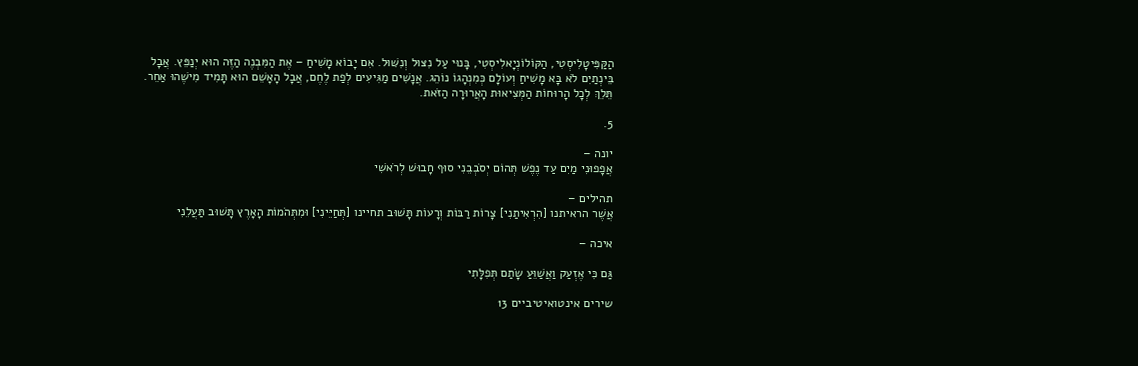הַקַּפִּיטָלִיסְטִי, הַקּוֹלוֹנְיָאלִיסְטִי, בָּנוּי עַל נִצּוּל וְנִשּׁוּל. אִם יָבוֹא מָשִׁיחַ – אֶת הַמִּבְנֶה הַזֶּה הוּא יְנַפֵּץ. אֲבָל בֵּינְתַיִם לֹא בָּא מָשִׁיחַ וְעוֹלָם כְּמִנְהָגוֹ נוֹהֵג. אֲנָשִׁים מַגִּיעִים לְפַת לֶחֶם, אֲבָל הָאָשֵׁם הוּא תָּמִיד מִישֶׁהוּ אַחֵר. תֵּלֵךְ לְכָל הָרוּחוֹת הַמְּצִיאוּת הָאֲרוּרָה הַזֹּאת.

5.

יונה –
אֲפָפוּנִי מַיִם עַד נֶפֶשׁ תְּהוֹם יְסֹבְבֵנִי סוּף חָבוּשׁ לְרֹאשִׁי

תהילים –
אֲשֶׁר הראיתנו [הִרְאִיתַנִי] צָרוֹת רַבּוֹת וְרָעוֹת תָּשׁוּב תחיינו [תְּחַיֵּינִי] וּמִתְּהֹמוֹת הָאָרֶץ תָּשׁוּב תַּעֲלֵנִי

איכה –

גַּם כִּי אֶזְעַק וַאֲשַׁוֵּעַ שָׂתַם תְּפִלָּתִי

שירים אינטואיטיביים 13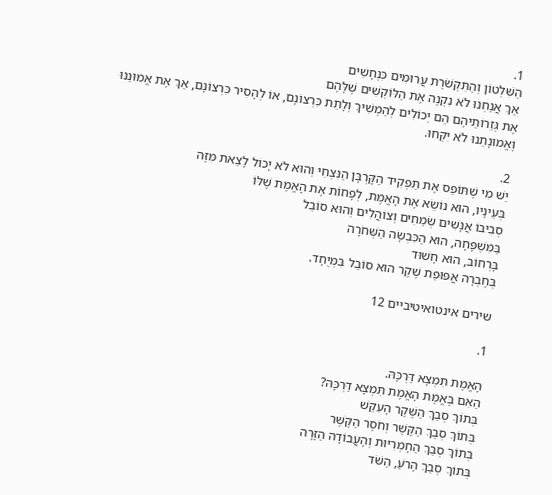1.
הַשִּׁלְטוֹן וְהַתִּקְשֹׁרֶת עֲרוּמִים כִּנְחָשִׁים
אַךְ אֲנַחְנוּ לֹא נִקְנֶה אֶת הַלּוֹקְשִׁים שֶׁלָּהֶם
אֶת גְּזֵרוֹתֵיהֶם הֵם יְכוֹלִים לְהַמְשִׁיךְ וְלָתֵת כִּרְצוֹנָם, אוֹ לְהָסִיר כִּרְצוֹנָם, אַךְ אֶת אֱמוּנֵנוּ וֶאֱמוּנָתֵנוּ לֹא יִקְּחוּ.

2.
יֵשׁ מִי שֶׁתּוֹפֵס אֶת תַּפְקִיד הַקָּרְבָּן הַנִּצְחִי וְהוּא לֹא יָכוֹל לָצֵאת מִזֶּה
בְּעֵינָיו, הוּא נוֹשֵׂא אֶת הָאֱמֶת, לְפָחוֹת אֶת הָאֱמֶת שֶׁלּוֹ
סְבִיבוֹ אֲנָשִׁים שְׂמֵחִים וְצוֹהֲלִים וְהוּא סוֹבֵל
בַּמִּשְׁפָּחָה, הוּא הַכִּבְשָׂה הַשְּׁחֹרָה
בָּרְחוֹב, הוּא חָשׁוּד
בְּחֶבְרָה אֲפוּפַת שֶׁקֶר הוּא סוֹבֵל בִּמְיֻחָד.

שירים אינטואיטיביים 12

1.

הָאֱמֶת תִּמְצָא דַּרְכָּהּ.
הַאִם בֶּאֱמֶת הָאֱמֶת תִּמְצָא דַּרְכָּהּ?
בְּתוֹךְ סְבַךְ הַשֶּׁקֶר הָעִקֵּשׁ
בְּתוֹךְ סְבַךְ הַקֶּשֶׁר וְחֹסֶר הַקֶּשֶׁר
בְּתוֹךְ סְבַךְ הַחָמְרִיּוּת וְהָעֲבוֹדָה הַזָּרָה
בְּתוֹךְ סְבַךְ הָרֹעַ, הַשֹּׁד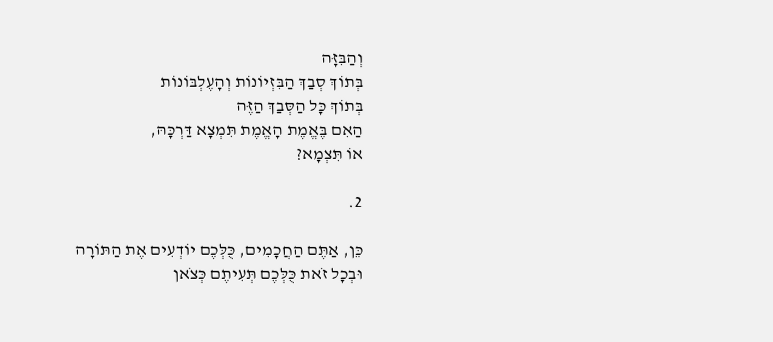וְהַבִּזָּה
בְּתוֹךְ סְבַךְ הַבִּזְיוֹנוֹת וְהָעֶלְבּוֹנוֹת
בְּתוֹךְ כָּל הַסְּבַךְ הַזֶּה
הַאִם בֶּאֱמֶת הָאֱמֶת תִּמְצָא דַּרְכָּהּ,
אוֹ תִּצְמָא?

2.

כֵּן, אַתֶּם הַחֲכָמִים, כֻּלְּכֶם יוֹדְעִים אֶת הַתּוֹרָה
וּבְכָל זֹאת כֻּלְּכֶם תְּעִיתֶם כְּצֹאן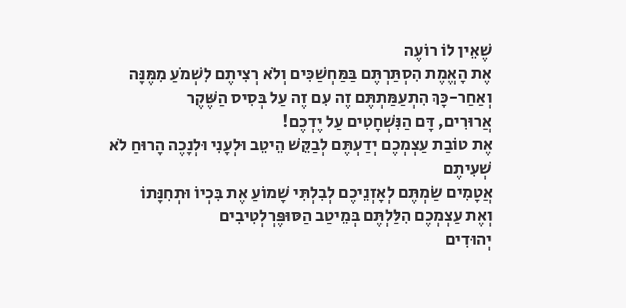שֶׁאֵין לוֹ רוֹעֶה
אֶת הָאֱמֶת הִסְתַּרְתֶּם בַּמַּחְשַׁכִּים וְלֹא רְצִיתֶם לִשְׁמֹעַ מִמֶּנָּה
וְאַחַר-כָּךְ הִתְעַמַּתְתֶּם זֶה עִם זֶה עַל בְּסִיס הַשֶּׁקֶר
אֲרוּרִים, דָּם הַנִּשְׁחָטִים עַל יֶדְכֶם!
אֶת טוֹבַת עַצְמְכֶם יְדַעְתֶּם לְבַקֵּשׁ הֵיטֵב וּלְעָנִי וּלְנָכֶה הָרוּחַ לֹא שְׁעִיתֶם
אֲטָמִים שַׂמְתֶּם לְאָזְנֵיכֶם לְבִלְתִּי שָׁמוֹעַ אֶת בִּכְיוֹ וּתְחִנָּתוֹ
וְאֶת עַצְמְכֶם הִלַּלְתֶּם בְּמֵיטַב הַסּוּפֶּרְלְטִיבִים
יְהוּדִים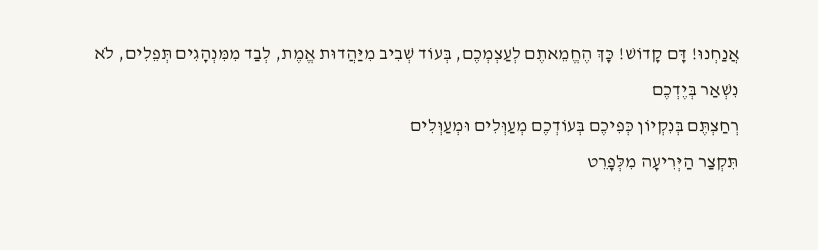אֲנַחְנוּ! דָּם קָדוֹשׁ! כָּךְ הֶחֱמֵאתֶם לְעַצְמְכֶם, בְּעוֹד שְׁבִיב מִיַּהֲדוּת אֱמֶת, לְבַד מִמִּנְהָגִים תְּפֵלִים, לֹא נִשְׁאַר בְּיֶדְכֶם
רְחַצְתֶּם בְּנִקְיוֹן כְּפִיכֶם בְּעוֹדְכֶם מְעַוְּלִים וּמְעַוְּלִים
תִּקְצַר הַיְּרִיעָה מִלְּפָרֵט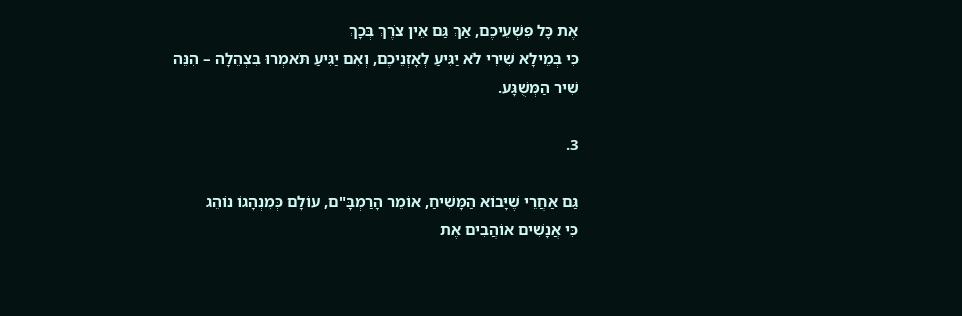אֶת כָּל פִּשְׁעֵיכֶם, אַךְ גַּם אֵין צֹרֶךְ בְּכָךְ
כִּי בְּמֵילָא שִׁירִי לֹא יַגִּיעַ לְאָזְנֵיכֶם, וְאִם יַגִּיעַ תֹּאמְרוּ בִּצְהֵלָה – הִנֵּה שִׁיר הַמְּשֻׁגָּע.

3.

גַּם אַחֲרֵי שֶׁיָּבוֹא הַמָּשִׁיחַ, אוֹמֵר הָרַמְבָּ"ם, עוֹלָם כְּמִנְהָגוֹ נוֹהֵג
כִּי אֲנָשִׁים אוֹהֲבִים אֶת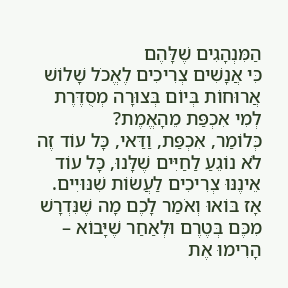הַמִּנְהָגִים שֶׁלָּהֶם
כִּי אֲנָשִׁים צְרִיכִים לֶאֱכֹל שָׁלוֹשׁ אֲרוּחוֹת בְּיוֹם בְּצוּרָה מְסֻדֶּרֶת
לְמִי אִכְפַּת מֵהָאֱמֶת?
כְּלוֹמַר, אִכְפַּת, וַדַּאי, כָּל עוֹד זֶה לֹא נוֹגֵעַ לַחַיִּים שֶׁלָּנוּ, כָּל עוֹד אֵינֶנּוּ צְרִיכִים לַעֲשׂוֹת שִׁנּוּיִים.
אָז בּוֹאוּ וְאֹמַר לָכֶם מָה שֶׁנִּדְרָשׁ מִכֶּם בְּטֶרֶם וּלְאַחַר שֶׁיָּבוֹא –
הָרִימוּ אֶת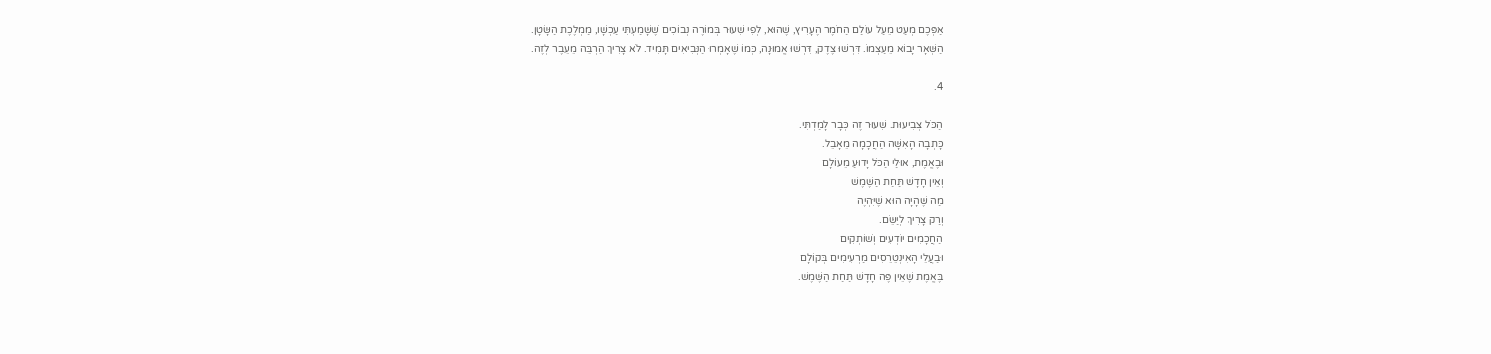אַפְּכֶם מְעַט מֵעַל עוֹלַם הַחֹמֶר הֶעָרִיץ, שֶׁהוּא, לְפִי שִׁעוּר בְּמוֹרֶה נְבוֹכִים שֶׁשָּׁמַעְתִּי עַכְשָׁו, מַמְלֶכֶת הַשָּׂטָן.
הַשְּׁאָר יָבוֹא מֵעַצְמוֹ. דִּרְשׁוּ צֶדֶק, דִּרְשׁוּ אֱמוּנָה, כְּמוֹ שֶׁאָמְרוּ הַנְּבִיאִים תָּמִיד. לֹא צָרִיךְ הַרְבֵּה מֵעֵבֶר לְזֶה.

4.

הַכֹּל צְבִיעוּת. שִׁעוּר זֶה כְּבָר לָמַדְתִּי.
כָּתְבָה הָאִשָּׁה הַחֲכָמָה מֵאָבֵל.
וּבֶאֱמֶת, אוּלַי הַכֹּל יָדוּעַ מֵעוֹלָם
וְאֵין חָדָשׁ תַּחַת הַשֶּׁמֶשׁ
מַה שֶּׁהָיָה הוּא שֶׁיִּהְיֶה
וְרַק צָרִיךְ לְיַשֵּׂם.
הַחֲכָמִים יוֹדְעִים וְשׁוֹתְקִים
וּבַעֲלֵי הָאִינְטֵרֵסִים מַרְעִימִים בְּקוֹלָם
בֶּאֱמֶת שֶׁאֵין פֶּה חָדָשׁ תַּחַת הַשֶּׁמֶשׁ.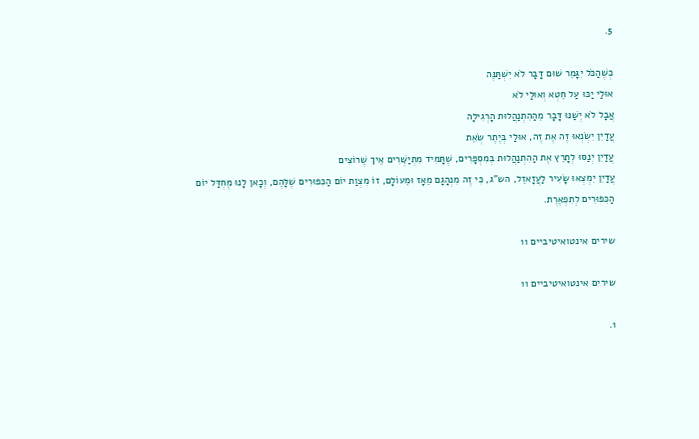5.

כְּשֶׁהַכֹּל יִגָּמֵר שׁוּם דָּבָר לֹא יִשְׁתַּנֶּה
אוּלַי יַכּוּ עַל חֵטְא וְאוּלַי לֹא
אֲבָל לֹא יְשַׁנּוּ דָּבָר מֵהַהִתְנַהֲלוּת הָרְגִילָה
עֲדַיִן יִשְׂנְאוּ זֶה אֶת זֶה, אוּלַי בְּיֶתֶר שְׂאֵת
עֲדַיִן יְנַסּוּ לְתָרֵץ אֶת הַהִתְנַהֲלוּת בְּמִסְפָּרִים, שֶׁתָּמִיד מִתְיַשְּׁרִים אֵיךְ שֶׁרוֹצִים
עֲדַיִן יִמְצְאוּ שָׂעִיר לַעֲזָאזֵל, הש"ג, כִּי זֶה מִנְהָגָם מֵאָז וּמֵעוֹלָם, זוֹ מִצְוַת יוֹם הַכִּפּוּרִים שֶׁלָּהֶם, וְכָאן לָנוּ מֶחְדַּל יוֹם הַכִּפּוּרִים לְתִפְאֶרֶת.

שירים אינטואיטיביים 11

שירים אינטואיטיביים 11

1.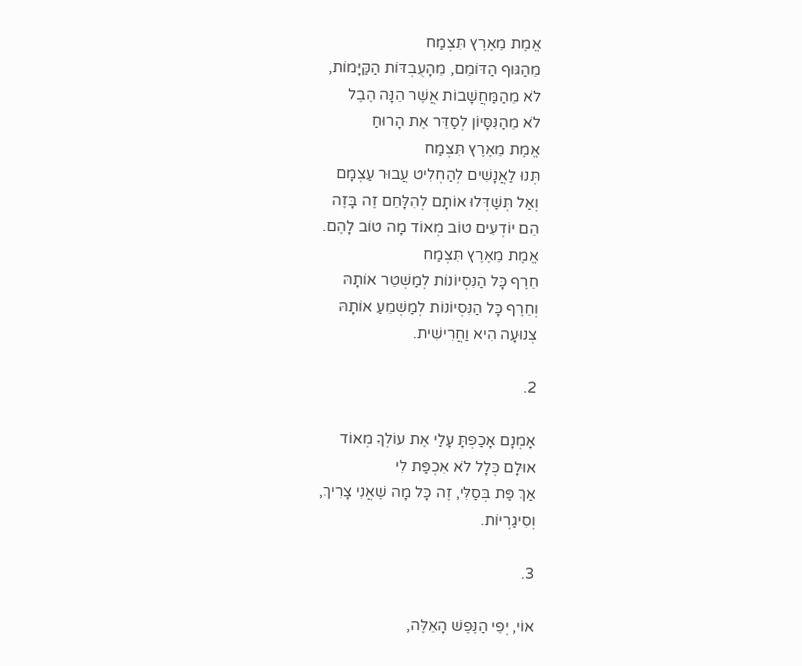אֱמֶת מֵאֶרֶץ תִּצְמַח
מֵהַגּוּף הַדּוֹמֵם, מֵהָעֻבְדּוֹת הַקַּיָּמוֹת,
לֹא מֵהַמַּחֲשָׁבוֹת אֲשֶׁר הֵנָּה הֶבֶל
לֹא מֵהַנִּסָּיוֹן לְסַדֵּר אֶת הָרוּחַ
אֱמֶת מֵאֶרֶץ תִּצְמַח
תְּנוּ לַאֲנָשִׁים לְהַחְלִיט עֲבוּר עַצְמָם
וְאַל תְּשַׁדְּלוּ אוֹתָם לְהִלָּחֵם זֶה בָּזֶה
הֵם יוֹדְעִים טוֹב מְאוֹד מָה טוֹב לָהֶם.
אֱמֶת מֵאֶרֶץ תִּצְמַח
חֵרֶף כָּל הַנִּסְיוֹנוֹת לְמַשְׁטֵר אוֹתָהּ
וְחֵרֶף כָּל הַנִּסְיוֹנוֹת לְמַשְׁמֵעַ אוֹתָהּ
צְנוּעָה הִיא וַחֲרִישִׁית.

2.

אָמְנָם אָכַפְתָּ עָלַי אֶת עוֹלְךָ מְאוֹד
אוּלָם כְּלָל לֹא אִכְפַּת לִי
אַךְ פַּת בְּסַלִּי, זֶה כָּל מָה שֶׁאֲנִי צָרִיךְ,
וְסִיגַרְיוֹת.

3.

אוֹי, יְפֵי הַנֶּפֶשׁ הָאֵלֶּה,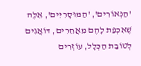'הַנְּאוֹרִים', 'הַמּוּסָרִיִּים', אֵלֶּה שֶׁאִכְפַּת לָהֶם מֵאֲחֵרִים, דּוֹאֲגִים לְטוֹבַת הַכְּלָל, עוֹזְרִים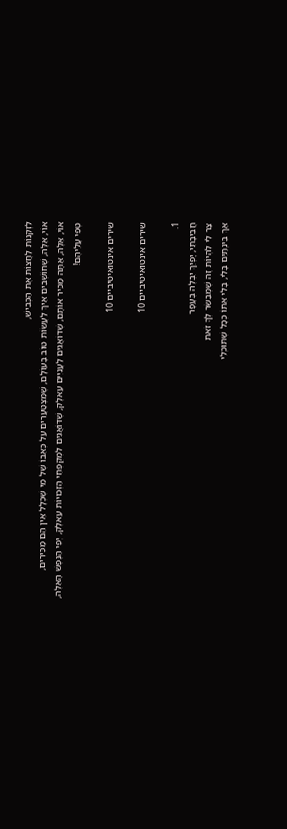לִזְקֵנוֹת לַחֲצוֹת אֶת הַכְּבִישׁ,
אוֹי, אֵלֶּה, שֶׁחוֹשְׁבִים אֵיךְ לַעֲשׂוֹת טוֹב בָּעוֹלָם, שֶׁמִּצְטַעֲרִים עַל כְּאֵבוֹ שֶׁל מִי שֶׁכְּלָל אֵין הֵם מַכִּירִים,
אוֹי, אֵלֶּה, אַתָּה מַכִּיר אוֹתָם, שֶׁדּוֹאֲגִים לַעֲנִיִּים עַאלֶק, שֶׁדּוֹאֲגִים לִמְקֻפְּחֵי הַזְּכוּיוֹת עַאלֶק, יְפֵי הַנֶּפֶשׁ הָאֵלֶּה,
טְפִי עֲלֵיהֶם!

שירים אינטואיטיביים 10

שירים אינטואיטיביים 10

1.
חֲבִיבָתִי, יָפְיֵךְ יִבְלֶה בֶּעָפָר
צַר לִי לִהְיוֹת זֶה שֶׁמְּבַשֵּׂר לְךָ זֹאת
אַךְ בֵּינְתַיִם בָּלִי, בָּלִי אִתּוֹ כְּכָל שֶׁתּוּכְלִי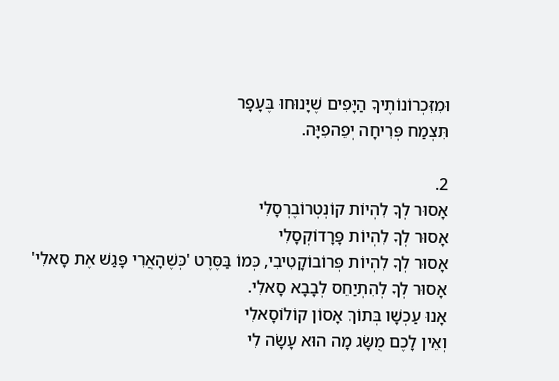וּמִזִּכְרוֹנוֹתֶיךָ הַיָּפִים שֶׁיָּנוּחוּ בֶּעָפָר
תִּצְמַח פְּרִיחָה יְפֵהפִיָּה.

2.
אָסוּר לְךָ לִהְיוֹת קוֹנְטְרוֹבֶרְסָלִי
אָסוּר לְךָ לִהְיוֹת פָּרָדוֹקְסָלִי
אָסוּר לְךָ לִהְיוֹת פְּרוֹבוֹקָטִיבִי, כְּמוֹ בַּסֶּרֶט 'כְּשֶׁהָאֲרִי פָּגַשׁ אֶת סָאלִי'
אָסוּר לְךָ לְהִתְיַחֵס לְבָבָא סָאלִי.
אָנוּ עַכְשָׁו בְּתוֹךְ אָסוֹן קוֹלוֹסָאלִי
וְאֵין לָכֶם מֻשָּׂג מָה הוּא עָשָׂה לִי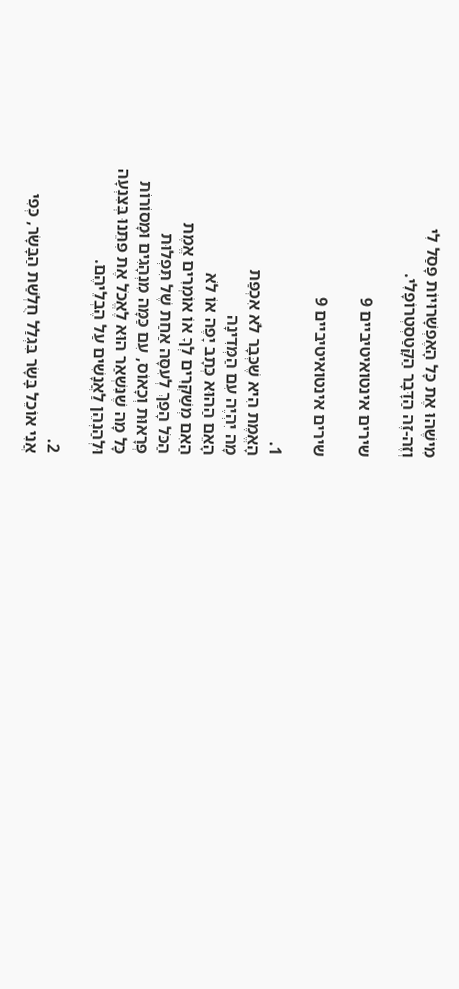מִישֶׁהוּ אֶת כָּל הָאֶפְשָׁרוּיוֹת פָּסַל לִי
וְזֶה-זֶה הַדָּבָר הַקָּטַסְטְרוֹפָלִי.

שירים אינטואיטיביים 9

שירים אינטואיטיביים 9

1.
הָאֱמֶת הִיא שֶׁכְּבָר לֹא אִכְפַּת
מָה יִהְיֶה עִם הַמְּדִינָה
הָאֵם הַהוּא כְּתָב יָפֶה אוֹ לֹא
הַאִם מְשַׁקְּרִים לְךָ אוֹ אוֹמְרִים אֱמֶת
הַכֹּל הָפַךְ לְעִסָּה אַחַת שֶׁל תִּפְלוּת
פְּרָאוּת וְכָאוֹס, עִם כַּמָּה מִנְהָגִים וּמָסוֹרוֹת
כָּל מָה שֶׁנִּשְׁאַר הוּא לֶאֱכֹל אֶת פִּתֵּנוּ בְּצִנְעָה
וּלְהַנְהֵן לַאֲנָשִׁים עַל הֶבְלֵיהֶם.

2.
אֲנִי אוֹכֵל בָּשָׂר בִּגְלַל חֻלְשַׁת הַבָּשָׂר, כְּפִי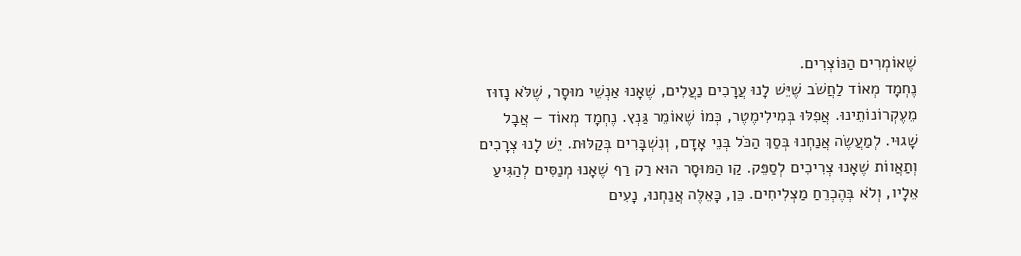שֶׁאוֹמְרִים הַנּוֹצְרִים.
נֶחְמָד מְאוֹד לַחֲשֹׁב שֶׁיֵּשׁ לָנוּ עֲרָכִים נַעֲלִים, שֶׁאָנוּ אַנְשֵׁי מוּסָר, שֶׁלֹּא נָזוּז מֵעֶקְרוֹנוֹתֵינוּ. אֲפִלּוּ בְּמִילִימֶטֶר, כְּמוֹ שֶׁאוֹמֵר גַּנְץ. נֶחְמָד מְאוֹד – אֲבָל שָׁגוּי. לְמַעֲשֶׂה אֲנַחְנוּ בְּסַךְ הַכֹּל בְּנֵי אָדָם, וְנִשְׁבָּרִים בְּקַלּוּת. יֵשׁ לָנוּ צְרָכִים וְתַאֲווֹת שֶׁאָנוּ צְרִיכִים לְסַפֵּק. קַו הַמּוּסָר הוּא רַק רַף שֶׁאָנוּ מְנַסִּים לְהַגִּיעַ אֵלָיו, וְלֹא בְּהֶכְרֵחַ מַצְלִיחִים. כֵּן, כָּאֵלֶּה אֲנַחְנוּ, נָעִים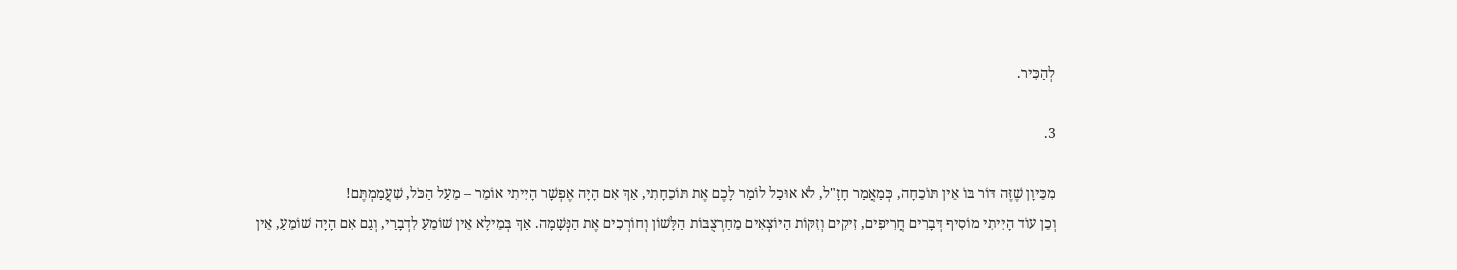לְהַכִּיר.

3.

מִכֵּיוָן שֶׁזֶּה דּוֹר בּוֹ אֵין תּוֹכֵחָה, כְּמַאֲמַר חָזָ"ל, לֹא אוּכַל לוֹמַר לָכֶם אֶת תּוֹכֵחָתִי, אַךְ אִם הָיָה אֶפְשָׁר הָיִיתִי אוֹמֵר – מֵעַל הַכֹּל, שִׁעֲמַמְתֶּם!
וְכֵן עוֹד הָיִיתִי מוֹסִיף דְּבָרִים חֲרִיפִים, זִיקִים וְזִקּוֹת הַיּוֹצְאִים מֵחַרְצֻבּוֹת הַלָּשׁוֹן וְחוֹרְכִים אֶת הַנְּשָׁמָה. אַךְ בְּמֵילָא אֵין שׁוֹמֵעַ לִדְבָרַי, וְגַם אִם הָיָה שׁוֹמֵעַ, אֵין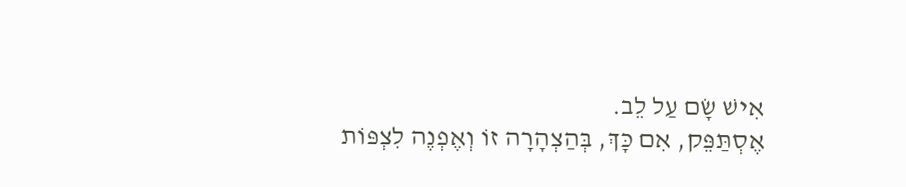אִישׁ שָׂם עַל לֵב.
אֶסְתַּפֵּק, אִם כָּךְ, בְּהַצְהָרָה זוֹ וְאֶפְנֶה לִצְפּוֹת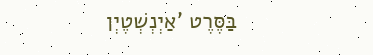בַּסֶּרֶט 'אַיְנְשְׁטֶיְן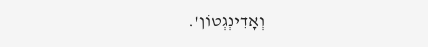וְאָדִינְגְטוֹן'.